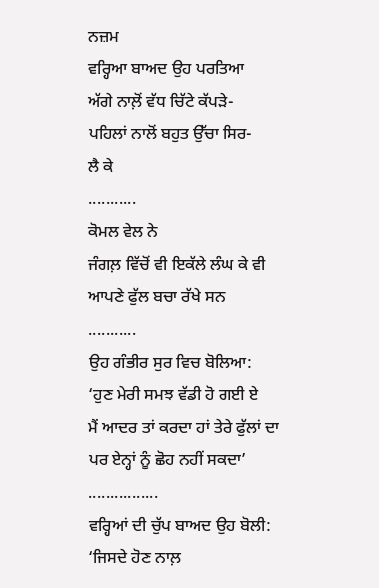ਨਜ਼ਮ
ਵਰ੍ਹਿਆ ਬਾਅਦ ਉਹ ਪਰਤਿਆ
ਅੱਗੇ ਨਾਲ਼ੋਂ ਵੱਧ ਚਿੱਟੇ ਕੱਪੜੇ-
ਪਹਿਲਾਂ ਨਾਲੋਂ ਬਹੁਤ ਉੱਚਾ ਸਿਰ-
ਲੈ ਕੇ
...........
ਕੋਮਲ ਵੇਲ ਨੇ
ਜੰਗਲ਼ ਵਿੱਚੋਂ ਵੀ ਇਕੱਲੇ ਲੰਘ ਕੇ ਵੀ
ਆਪਣੇ ਫੁੱਲ ਬਚਾ ਰੱਖੇ ਸਨ
...........
ਉਹ ਗੰਭੀਰ ਸੁਰ ਵਿਚ ਬੋਲਿਆ:
‘ਹੁਣ ਮੇਰੀ ਸਮਝ ਵੱਡੀ ਹੋ ਗਈ ਏ
ਮੈਂ ਆਦਰ ਤਾਂ ਕਰਦਾ ਹਾਂ ਤੇਰੇ ਫੁੱਲਾਂ ਦਾ
ਪਰ ਏਨ੍ਹਾਂ ਨੂੰ ਛੋਹ ਨਹੀਂ ਸਕਦਾ’
................
ਵਰ੍ਹਿਆਂ ਦੀ ਚੁੱਪ ਬਾਅਦ ਉਹ ਬੋਲੀ:
‘ਜਿਸਦੇ ਹੋਣ ਨਾਲ਼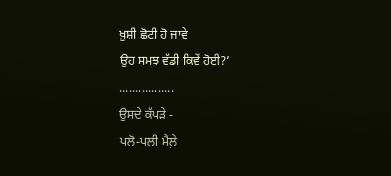ਖ਼ੁਸ਼ੀ ਛੋਟੀ ਹੋ ਜਾਵੇ
ਉਹ ਸਮਝ ਵੱਡੀ ਕਿਵੇਂ ਹੋਈ?’
.................
ਉਸਦੇ ਕੱਪੜੇ -
ਪਲੋ-ਪਲੀ ਮੈਲ਼ੇ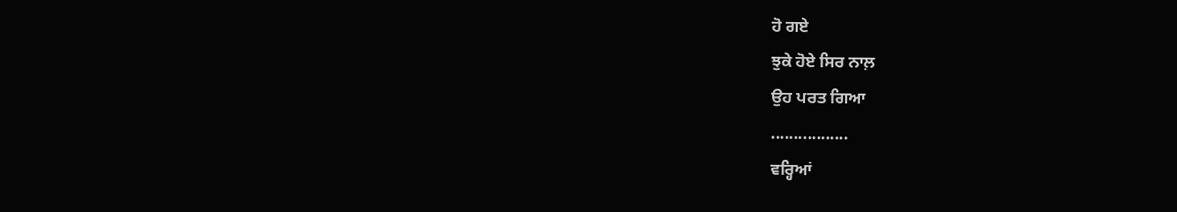ਹੋ ਗਏ
ਝੁਕੇ ਹੋਏ ਸਿਰ ਨਾਲ਼
ਉਹ ਪਰਤ ਗਿਆ
.................
ਵਰ੍ਹਿਆਂ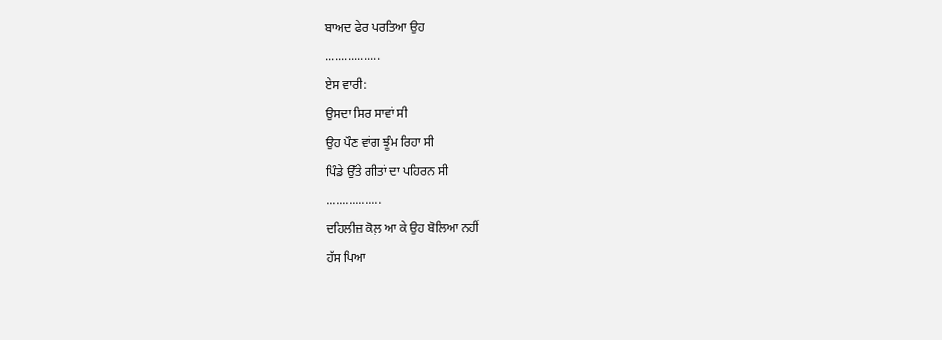ਬਾਅਦ ਫੇਰ ਪਰਤਿਆ ਉਹ
.................
ਏਸ ਵਾਰੀ:
ਉਸਦਾ ਸਿਰ ਸਾਵਾਂ ਸੀ
ਉਹ ਪੌਣ ਵਾਂਗ ਝੂੰਮ ਰਿਹਾ ਸੀ
ਪਿੰਡੇ ਉੱਤੇ ਗੀਤਾਂ ਦਾ ਪਹਿਰਨ ਸੀ
.................
ਦਹਿਲੀਜ਼ ਕੋਲ਼ ਆ ਕੇ ਉਹ ਬੋਲਿਆ ਨਹੀਂ
ਹੱਸ ਪਿਆ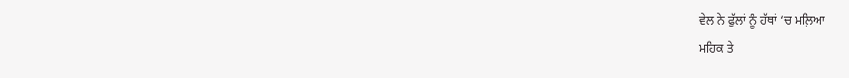ਵੇਲ ਨੇ ਫੁੱਲਾਂ ਨੂੰ ਹੱਥਾਂ ‘ਚ ਮਲ਼ਿਆ
ਮਹਿਕ ਤੇ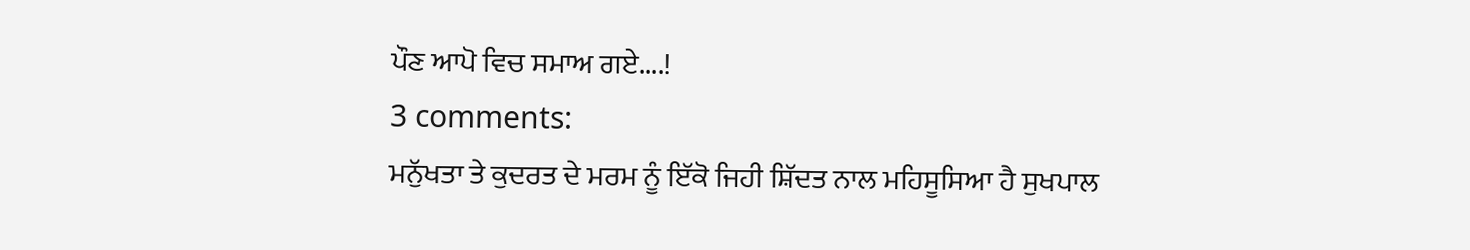ਪੌਣ ਆਪੋ ਵਿਚ ਸਮਾਅ ਗਏ....!
3 comments:
ਮਨੁੱਖਤਾ ਤੇ ਕੁਦਰਤ ਦੇ ਮਰਮ ਨੂੰ ਇੱਕੋ ਜਿਹੀ ਸ਼ਿੱਦਤ ਨਾਲ ਮਹਿਸੂਸਿਆ ਹੈ ਸੁਖਪਾਲ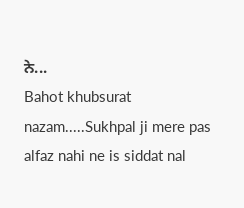ਨੇ...
Bahot khubsurat nazam.....Sukhpal ji mere pas alfaz nahi ne is siddat nal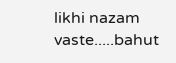likhi nazam vaste.....bahut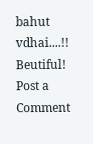bahut vdhai....!!
Beutiful!
Post a Comment